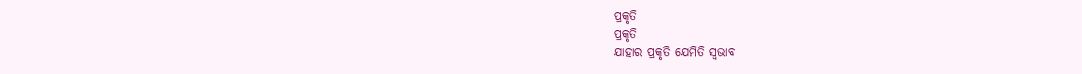ପ୍ରକୃତି
ପ୍ରକୃତି
ଯାହାର ପ୍ରକୃତି ଯେମିତି ସ୍ବଭାବ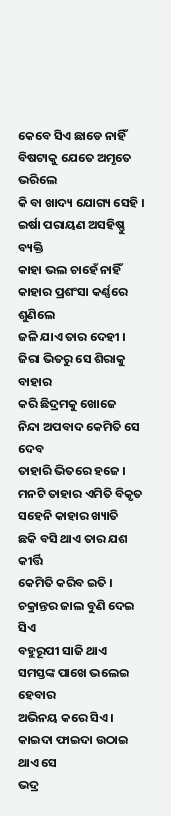କେବେ ସିଏ ଛାଡେ ନାହିଁ
ବିଷଟାକୁ ଯେତେ ଅମୃତେ ଭରିଲେ
କି ବା ଖାଦ୍ୟ ଯୋଗ୍ୟ ସେହି ।
ଇର୍ଷା ପରାୟଣ ଅସହିଷ୍ଣୁ ବ୍ୟକ୍ତି
କାହା ଭଲ ଚାହେଁ ନାହିଁ
କାହାର ପ୍ରଶଂସା କର୍ଣ୍ଣରେ ଶୁଣିଲେ
ଜଳି ଯାଏ ତାର ଦେହୀ ।
ଜିରା ଭିତରୁ ସେ ଶିରାକୁ ବାହାର
କରି ଛିଦ୍ରମକୁ ଖୋଜେ
ନିନ୍ଦା ଅପବାଦ କେମିତି ସେ ଦେବ
ତାହାରି ଭିତରେ ହଜେ ।
ମନଟି ତାହାର ଏମିତି ବିକୃତ
ସହେନି କାହାର ଖ୍ୟାତି
ଛକି ବସି ଥାଏ ତାର ଯଶ କୀର୍ତ୍ତି
କେମିତି କରିବ ଇତି ।
ଚକ୍ରାନ୍ତର ଜାଲ ବୁଣି ଦେଇ ସିଏ
ବହୁରୂପୀ ସାଜି ଥାଏ
ସମସ୍ତଙ୍କ ପାଖେ ଭଲେଇ ହେବାର
ଅଭିନୟ କରେ ସିଏ ।
କାଇଦା ଫାଇଦା ଉଠାଇ ଥାଏ ସେ
ଭଦ୍ର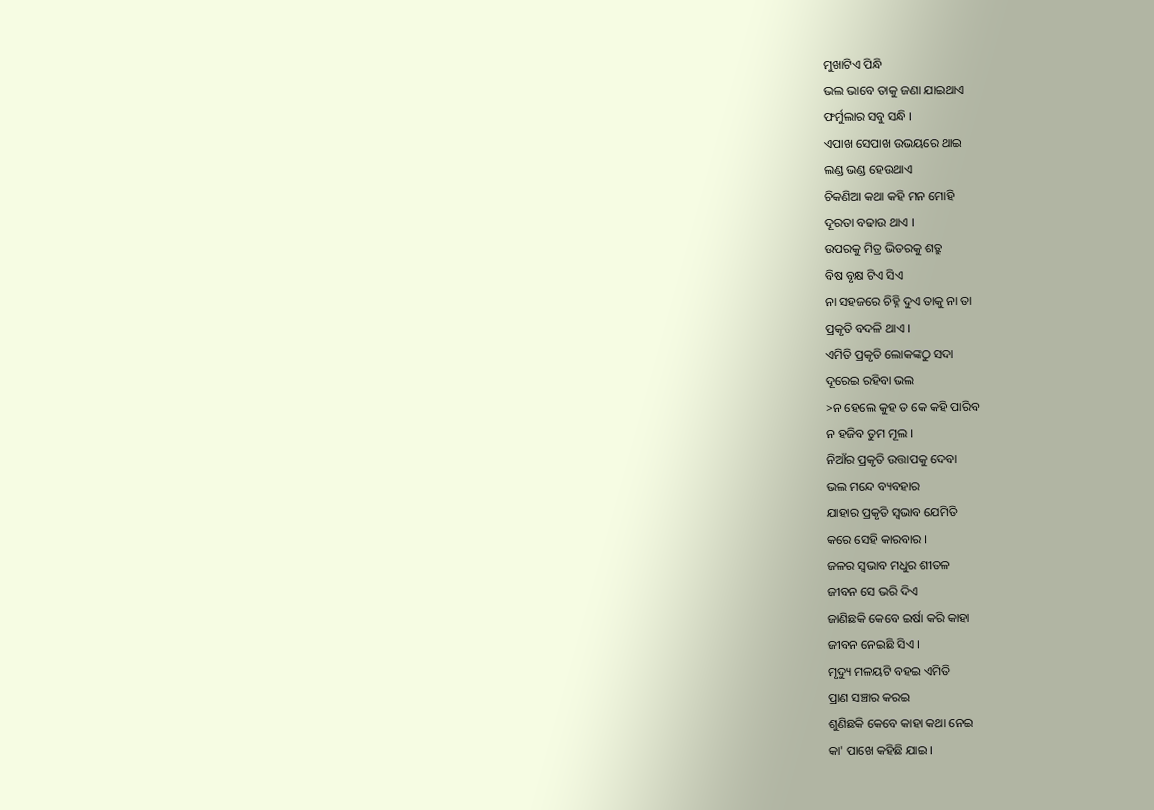ମୁଖାଟିଏ ପିନ୍ଧି
ଭଲ ଭାବେ ତାକୁ ଜଣା ଯାଇଥାଏ
ଫର୍ମୁଲାର ସବୁ ସନ୍ଧି ।
ଏପାଖ ସେପାଖ ଉଭୟରେ ଥାଇ
ଲଣ୍ଡ ଭଣ୍ଡ ହେଉଥାଏ
ଚିକଣିଆ କଥା କହି ମନ ମୋହି
ଦୂରତା ବଢାଉ ଥାଏ ।
ଉପରକୁ ମିତ୍ର ଭିତରକୁ ଶତ୍ରୁ
ବିଷ ବୃକ୍ଷ ଟିଏ ସିଏ
ନା ସହଜରେ ଚିହ୍ନି ଦୁଏ ତାକୁ ନା ତା
ପ୍ରକୃତି ବଦଳି ଥାଏ ।
ଏମିତି ପ୍ରକୃତି ଲୋକଙ୍କଠୁ ସଦା
ଦୂରେଇ ରହିବା ଭଲ
>ନ ହେଲେ କୁହ ତ କେ କହି ପାରିବ
ନ ହଜିବ ତୁମ ମୂଲ ।
ନିଆଁର ପ୍ରକୃତି ଉତ୍ତାପକୁ ଦେବା
ଭଲ ମନ୍ଦେ ବ୍ୟବହାର
ଯାହାର ପ୍ରକୃତି ସ୍ବଭାବ ଯେମିତି
କରେ ସେହି କାରବାର ।
ଜଳର ସ୍ବଭାବ ମଧୁର ଶୀତଳ
ଜୀବନ ସେ ଭରି ଦିଏ
ଜାଣିଛକି କେବେ ଇର୍ଷା କରି କାହା
ଜୀବନ ନେଇଛି ସିଏ ।
ମୃଦ୍ୟୁ ମଳୟଟି ବହଇ ଏମିତି
ପ୍ରାଣ ସଞ୍ଚାର କରଇ
ଶୁଣିଛକି କେବେ କାହା କଥା ନେଇ
କା' ପାଖେ କହିଛି ଯାଇ ।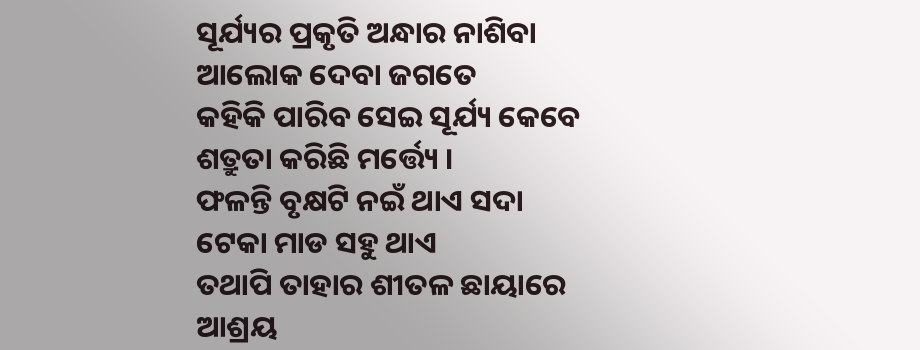ସୂର୍ଯ୍ୟର ପ୍ରକୃତି ଅନ୍ଧାର ନାଶିବା
ଆଲୋକ ଦେବା ଜଗତେ
କହିକି ପାରିବ ସେଇ ସୂର୍ଯ୍ୟ କେବେ
ଶତ୍ରୁତା କରିଛି ମର୍ତ୍ତ୍ୟେ ।
ଫଳନ୍ତି ବୃକ୍ଷଟି ନଇଁ ଥାଏ ସଦା
ଟେକା ମାଡ ସହୁ ଥାଏ
ତଥାପି ତାହାର ଶୀତଳ ଛାୟାରେ
ଆଶ୍ରୟ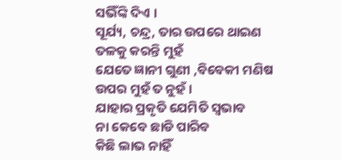ସଭିଁଙ୍କି ଦିଏ ।
ସୂର୍ଯ୍ୟ, ଚନ୍ଦ୍ର, ତାର ଉପରେ ଥାଇଣ
ତଳକୁ କରନ୍ତି ମୁହଁ
ଯେତେ ଜ୍ଞାନୀ ଗୁଣୀ ,ବିବେକୀ ମଣିଷ
ଉପର ମୁହଁ ତ ନୁହଁ ।
ଯାହାର ପ୍ରକୃତି ଯେମିତି ସ୍ବଭାବ
ନା କେବେ ଛାଡି ପାରିବ
କିଛି ଲାଭ ନାହିଁ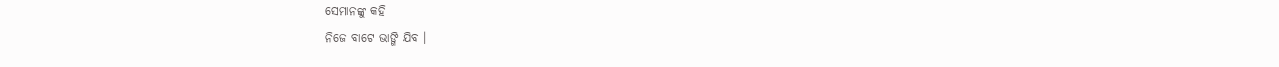ସେମାନଙ୍କୁ କହି
ନିଜେ ବାଟେ ଭାଙ୍ଗି ଯିବ ।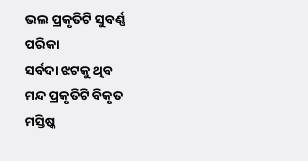ଭଲ ପ୍ରକୃତିଟି ସୁବର୍ଣ୍ଣ ପରିକା
ସର୍ବଦା ଝଟକୁ ଥିବ
ମନ୍ଦ ପ୍ରକୃତିଟି ବିକୃତ ମସ୍ତିଷ୍କ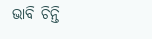ଭାବି ଚିନ୍ତି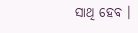ସାଥି ହେବ ।